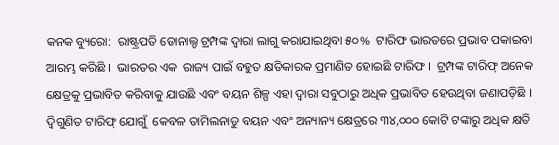କନକ ବ୍ୟୁରୋ:  ରାଷ୍ଟ୍ରପତି ଡୋନାଲ୍ଡ ଟ୍ରମ୍ପଙ୍କ ଦ୍ୱାରା ଲାଗୁ କରାଯାଇଥିବା ୫୦%  ଟାରିଫ ଭାରତରେ ପ୍ରଭାବ ପକାଇବା ଆରମ୍ଭ କରିଛି ।  ଭାରତର ଏକ  ରାଜ୍ୟ ପାଇଁ ବହୁତ କ୍ଷତିକାରକ ପ୍ରମାଣିତ ହୋଇଛି ଟାରିଫ ।  ଟ୍ରମ୍ପଙ୍କ ଟାରିଫ୍ ଅନେକ କ୍ଷେତ୍ରକୁ ପ୍ରଭାବିତ କରିବାକୁ ଯାଉଛି ଏବଂ ବୟନ ଶିଳ୍ପ ଏହା ଦ୍ୱାରା ସବୁଠାରୁ ଅଧିକ ପ୍ରଭାବିତ ହେଉଥିବା ଜଣାପଡ଼ିଛି । ଦ୍ୱିଗୁଣିତ ଟାରିଫ୍ ଯୋଗୁଁ  କେବଳ ତାମିଲନାଡୁ ବୟନ ଏବଂ ଅନ୍ୟାନ୍ୟ କ୍ଷେତ୍ରରେ ୩୪,୦୦୦ କୋଟି ଟଙ୍କାରୁ ଅଧିକ କ୍ଷତି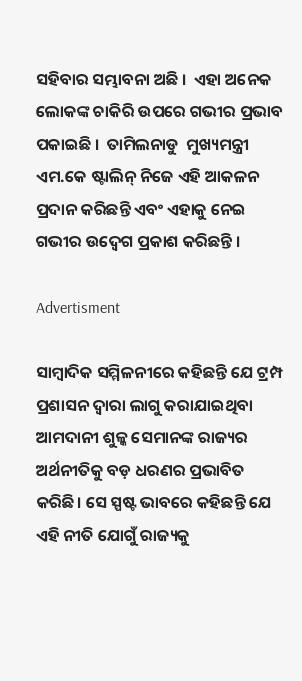ସହିବାର ସମ୍ଭାବନା ଅଛି ।  ଏହା ଅନେକ ଲୋକଙ୍କ ଚାକିରି ଉପରେ ଗଭୀର ପ୍ରଭାବ ପକାଇଛି ।  ତାମିଲନାଡୁ  ମୁଖ୍ୟମନ୍ତ୍ରୀ  ଏମ.କେ ଷ୍ଟାଲିନ୍‌ ନିଜେ ଏହି ଆକଳନ ପ୍ରଦାନ କରିଛନ୍ତି ଏବଂ ଏହାକୁ ନେଇ ଗଭୀର ଉଦ୍ବେଗ ପ୍ରକାଶ କରିଛନ୍ତି ।

Advertisment

ସାମ୍ବାଦିକ ସମ୍ମିଳନୀରେ କହିଛନ୍ତି ଯେ ଟ୍ରମ୍ପ ପ୍ରଶାସନ ଦ୍ୱାରା ଲାଗୁ କରାଯାଇଥିବା ଆମଦାନୀ ଶୁଳ୍କ ସେମାନଙ୍କ ରାଜ୍ୟର ଅର୍ଥନୀତିକୁ ବଡ଼ ଧରଣର ପ୍ରଭାବିତ କରିଛି। ସେ ସ୍ପଷ୍ଟ ଭାବରେ କହିଛନ୍ତି ଯେ ଏହି ନୀତି ଯୋଗୁଁ ରାଜ୍ୟକୁ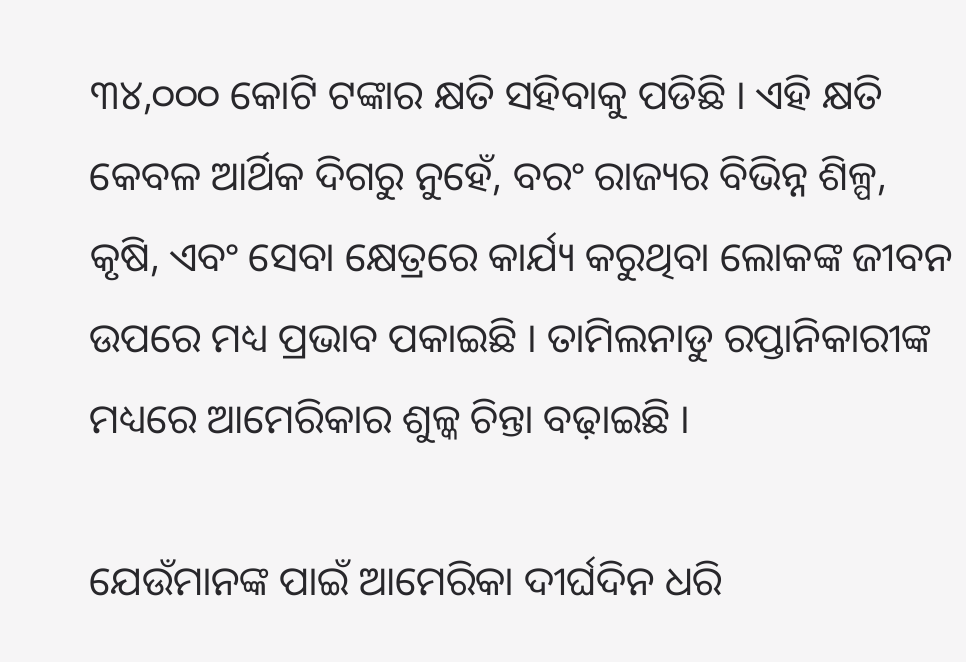୩୪,୦୦୦ କୋଟି ଟଙ୍କାର କ୍ଷତି ସହିବାକୁ ପଡିଛି । ଏହି କ୍ଷତି କେବଳ ଆର୍ଥିକ ଦିଗରୁ ନୁହେଁ, ବରଂ ରାଜ୍ୟର ବିଭିନ୍ନ ଶିଳ୍ପ, କୃଷି, ଏବଂ ସେବା କ୍ଷେତ୍ରରେ କାର୍ଯ୍ୟ କରୁଥିବା ଲୋକଙ୍କ ଜୀବନ ଉପରେ ମଧ୍ୟ ପ୍ରଭାବ ପକାଇଛି । ତାମିଲନାଡୁ ରପ୍ତାନିକାରୀଙ୍କ ମଧ୍ୟରେ ଆମେରିକାର ଶୁଳ୍କ ଚିନ୍ତା ବଢ଼ାଇଛି ।

ଯେଉଁମାନଙ୍କ ପାଇଁ ଆମେରିକା ଦୀର୍ଘଦିନ ଧରି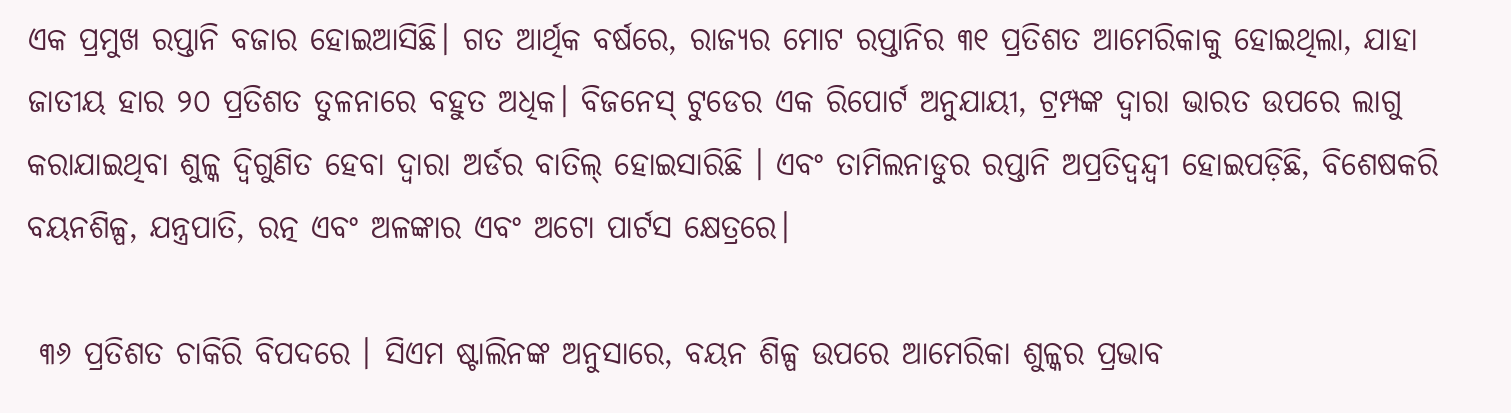ଏକ ପ୍ରମୁଖ ରପ୍ତାନି ବଜାର ହୋଇଆସିଛି। ଗତ ଆର୍ଥିକ ବର୍ଷରେ, ରାଜ୍ୟର ମୋଟ ରପ୍ତାନିର ୩୧ ପ୍ରତିଶତ ଆମେରିକାକୁ ହୋଇଥିଲା, ଯାହା ଜାତୀୟ ହାର ୨୦ ପ୍ରତିଶତ ତୁଳନାରେ ବହୁତ ଅଧିକ। ବିଜନେସ୍ ଟୁଡେର ଏକ ରିପୋର୍ଟ ଅନୁଯାୟୀ, ଟ୍ରମ୍ପଙ୍କ ଦ୍ୱାରା ଭାରତ ଉପରେ ଲାଗୁ କରାଯାଇଥିବା ଶୁଳ୍କ ଦ୍ୱିଗୁଣିତ ହେବା ଦ୍ୱାରା ଅର୍ଡର ବାତିଲ୍‌ ହୋଇସାରିଛି । ଏବଂ ତାମିଲନାଡୁର ରପ୍ତାନି ଅପ୍ରତିଦ୍ୱନ୍ଦ୍ୱୀ ହୋଇପଡ଼ିଛି, ବିଶେଷକରି ବୟନଶିଳ୍ପ, ଯନ୍ତ୍ରପାତି, ରତ୍ନ ଏବଂ ଅଳଙ୍କାର ଏବଂ ଅଟୋ ପାର୍ଟସ କ୍ଷେତ୍ରରେ।

 ୩୬ ପ୍ରତିଶତ ଚାକିରି ବିପଦରେ । ସିଏମ ଷ୍ଟାଲିନଙ୍କ ଅନୁସାରେ, ବୟନ ଶିଳ୍ପ ଉପରେ ଆମେରିକା ଶୁଳ୍କର ପ୍ରଭାବ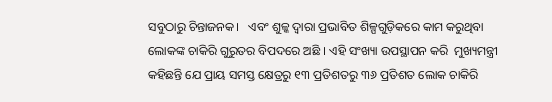ସବୁଠାରୁ ଚିନ୍ତାଜନକ।   ଏବଂ ଶୁଳ୍କ ଦ୍ୱାରା ପ୍ରଭାବିତ ଶିଳ୍ପଗୁଡ଼ିକରେ କାମ କରୁଥିବା ଲୋକଙ୍କ ଚାକିରି ଗୁରୁତର ବିପଦରେ ଅଛି । ଏହି ସଂଖ୍ୟା ଉପସ୍ଥାପନ କରି  ମୁଖ୍ୟମନ୍ତ୍ରୀ କହିଛନ୍ତି ଯେ ପ୍ରାୟ ସମସ୍ତ କ୍ଷେତ୍ରରୁ ୧୩ ପ୍ରତିଶତରୁ ୩୬ ପ୍ରତିଶତ ଲୋକ ଚାକିରି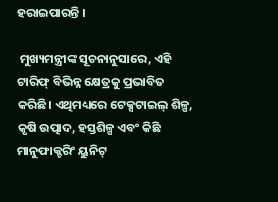ହରାଇପାରନ୍ତି ।

 ମୁଖ୍ୟମନ୍ତ୍ରୀଙ୍କ ସୂଚନାନୁସାରେ, ଏହି ଟାରିଫ୍ ବିଭିନ୍ନ କ୍ଷେତ୍ରକୁ ପ୍ରଭାବିତ କରିଛି। ଏଥିମଧ୍ୟରେ ଟେକ୍ସଟାଇଲ୍ ଶିଳ୍ପ, କୃଷି ଉତ୍ପାଦ, ହସ୍ତଶିଳ୍ପ ଏବଂ କିଛି ମାନୁଫାକ୍ଚରିଂ ୟୁନିଟ୍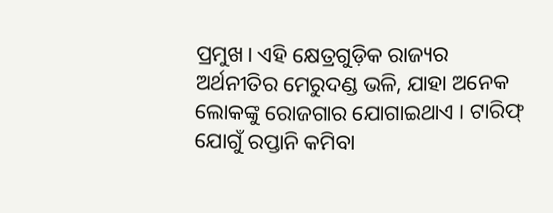ପ୍ରମୁଖ। ଏହି କ୍ଷେତ୍ରଗୁଡ଼ିକ ରାଜ୍ୟର ଅର୍ଥନୀତିର ମେରୁଦଣ୍ଡ ଭଳି, ଯାହା ଅନେକ ଲୋକଙ୍କୁ ରୋଜଗାର ଯୋଗାଇଥାଏ । ଟାରିଫ୍ ଯୋଗୁଁ ରପ୍ତାନି କମିବା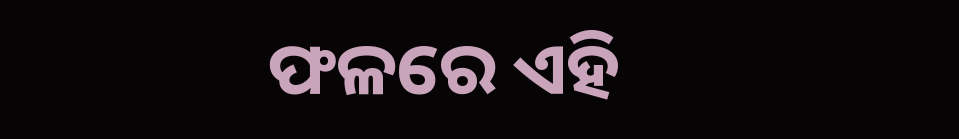ଫଳରେ ଏହି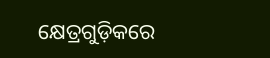କ୍ଷେତ୍ରଗୁଡ଼ିକରେ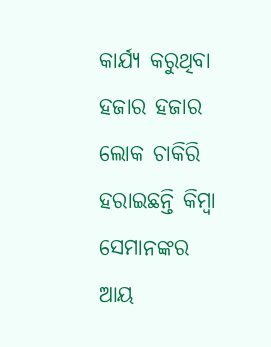କାର୍ଯ୍ୟ କରୁଥିବା ହଜାର ହଜାର ଲୋକ ଚାକିରି ହରାଇଛନ୍ତି କିମ୍ବା ସେମାନଙ୍କର ଆୟ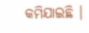କମିଯାଇଛି ।